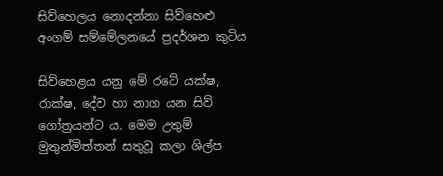සිව්හෙලය නොදන්නා සිව්හෙළු අංගම් සම්මේලනයේ ප්‍රදර්ශන කුටිය

සිව්හෙළය යනු මේ රටේ යක්ෂ, රාක්ෂ, දේව හා නාග යන සිව් ගෝත්‍රයන්ට ය. මෙම උතුම් මුතුන්මිත්තන් සතුවූ කලා ශිල්ප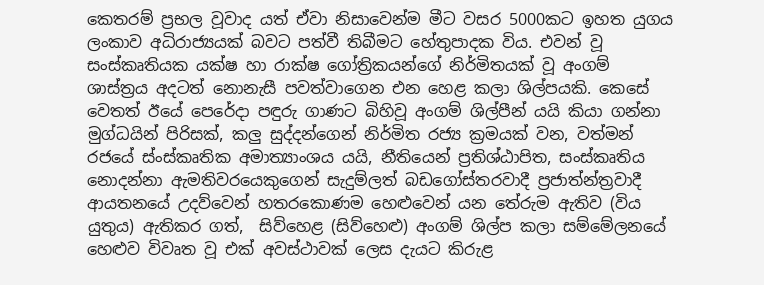කෙතරම් ප්‍රභල වූවාද යත් ඒවා නිසාවෙන්ම මීට වසර 5000කට ඉහත යුගය ලංකාව අධිරාජ්‍යයක් බවට පත්වී තිබීමට හේතුපාදක විය. එවන් වූ සංස්කෘතියක යක්ෂ හා රාක්ෂ ගෝත්‍රිකයන්ගේ නිර්මිතයක් වූ අංගම් ශාස්ත්‍රය අදටත් නොනැසී පවත්වාගෙන එන හෙළ කලා ශිල්පයකි. කෙසේ වෙතත් ඊයේ පෙරේදා පඳුරු ගාණට බිහිවූ අංගම් ශිල්පීන් යයි කියා ගන්නා මුග්ධයින් පිරිසක්, කලු සුද්දන්ගෙන් නිර්මිත රජ්‍ය ක්‍රමයක් වන, වත්මන් රජයේ ස්ංස්කෘතික අමාත්‍යාංශය යයි, නීතියෙන් ප්‍රතිශ්ඨාපිත, සංස්කෘතිය නොදන්නා ඇමතිවරයෙකුගෙන් සැදුම්ලත් බඩගෝස්තරවාදී ප්‍රජාත්න්ත්‍රවාදී ආයතනයේ උදව්වෙන් හතරකොණම හෙළුවෙන් යන තේරුම ඇතිව (විය යුතුය) ඇතිකර ගත්,  සිව්හෙළ (සිව්හෙළු) අංගම් ශිල්ප කලා සම්මේලනයේ හෙළුව විවෘත වූ එක් අවස්ථාවක් ලෙස දැයට කිරුළ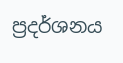ප්‍රදර්ශනය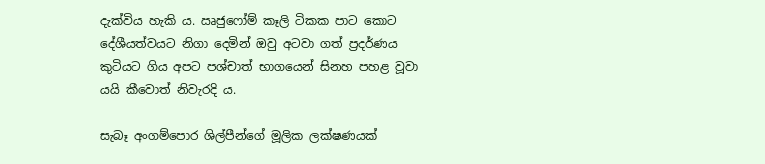දැක්විය හැකි ය. ඍජුෆෝම් කෑලි ටිකක පාට කොට දේශීයත්වයට නිගා දෙමින් ඔවු අටවා ගත් ප්‍රදර්ණය කුටියට ගිය අපට පශ්චාත් භාගයෙන් සිනහ පහළ වූවා යයි කීවොත් නිවැරදි ය.

සැබෑ අංගම්පොර ශිල්පීන්ගේ මූලික ලක්ෂණයක්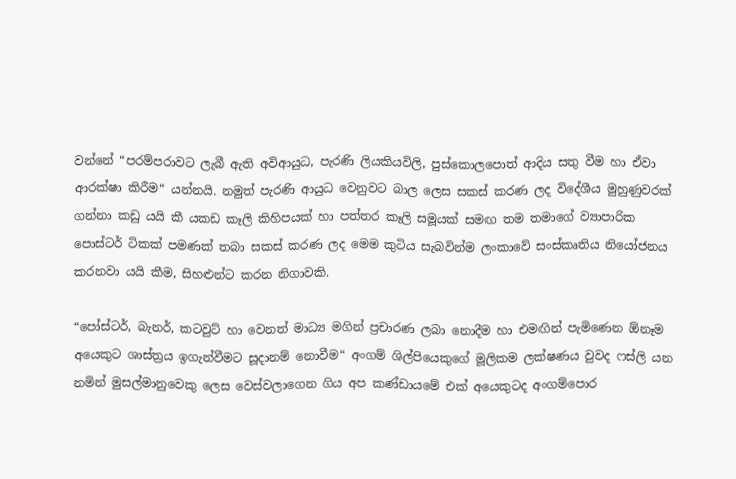වන්නේ “පරම්පරාවට ලැබී ඇති අවිආයුධ, පැරණි ලියකියවිලි, පුස්කොලපොත් ආදිය සතු වීම හා ඒවා ආරක්ෂා කිරීම“ යන්නයි. නමුත් පැරණි ආයුධ වෙනුවට බාල ලෙස සකස් කරණ ලද විදේශීය මුහුණුවරක් ගන්නා කඩු යයි කී යකඩ කෑලි කිහිපයක් හා පත්තර කෑලි සමූයක් සමඟ තම තමාගේ ව්‍යාපාරික පොස්ටර් ටිකක් පමණක් තබා සකස් කරණ ලද මෙම කුටිය සැබවින්ම ලංකාවේ සංස්කෘතිය නියෝජනය කරනවා යයි කීම, සිහළුන්ට කරන නිගාවකි.

“පෝස්ටර්, බැනර්, කටවුට් හා වෙනත් මාධ්‍ය මගින් ප්‍රචාරණ ලබා නොදීම හා එමඟින් පැමිණෙන ඕනෑම අයෙකුට ශාස්ත්‍රය ඉගැන්වීමට සූදානම් නොවීම“ අංගම් ශිල්පියෙකුගේ මූලිකම ලක්ෂණය වුවද ෆස්ලි යන නමින් මුසල්මානුවෙකු ලෙස වෙස්වලාගෙන ගිය අප කණ්ඩායමේ එක් අයෙකුටද අංගම්පොර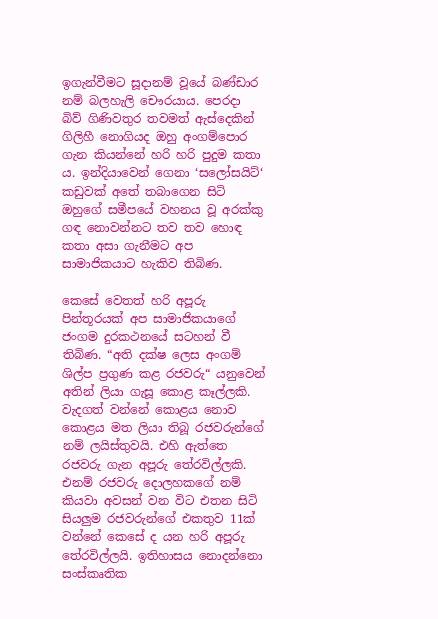ඉගැන්වීමට සූදානම් වූයේ බණ්ඩාර නම් බලහැලි චෞරයාය. පෙරදා බිව් ගිණිවතුර තවමත් ඇස්දෙකින් ගිලිහී නොගියද ඔහු අංගම්පොර ගැන කියන්නේ හරි හරි පුදුම කතා ය. ඉන්දියාවෙන් ගෙනා ‘සලෝසයිට්‘ කඩුවක් අතේ තබාගෙන සිටි ඔහුගේ සමීපයේ වහනය වූ අරක්කු ගඳ නොවන්නට තව තව හොඳ කතා අසා ගැනීමට අප සාමාජිකයාට හැකිව තිබිණ.

කෙසේ වෙතත් හරි අපූරු පින්තූරයක් අප සාමාජිකයාගේ ජංගම දුරකථනයේ සටහන් වී තිබිණ. “අති දක්ෂ ලෙස අංගම් ශිල්ප ප්‍රගුණ කළ රජවරු“ යනුවෙන් අතින් ලියා ගැසූ කොළ කෑල්ලකි. වැදගත් වන්නේ කොළය නොව කොළය මත ලියා තිබූ රජවරුන්ගේ නම් ලයිස්තුවයි. එහි ඇත්තෙ රජවරු ගැන අපූරු තේරවිල්ලකි. එනම් රජවරු දොලහකගේ නම් කියවා අවසන් වන විට එතන සිටි සියලුම රජවරුන්ගේ එකතුව 11ක් වන්නේ කෙසේ ද යන හරි අපූරු තේරවිල්ලයි. ඉතිහාසය නොදන්නො සංස්කෘතික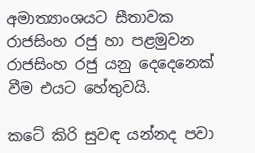අමාත්‍යාංශයට සීතාවක රාජසිංහ රජු හා පළමුවන රාජසිංහ රජු යනු දෙදෙනෙක් වීම එයට හේතුවයි.

කටේ කිරි සුවඳ යන්නද පවා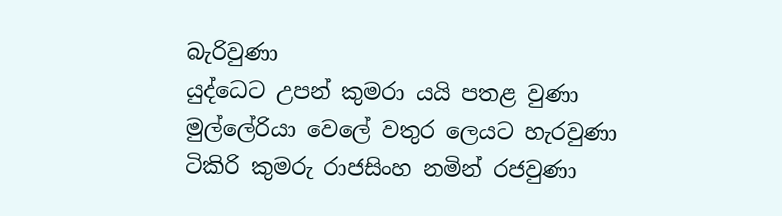බැරිවුණා
යුද්ධෙට උපන් කුමරා යයි පතළ වුණා
මුල්ලේරියා වෙලේ වතුර ලෙයට හැරවුණා
ටිකිරි කුමරු රාජසිංහ නමින් රජවුණා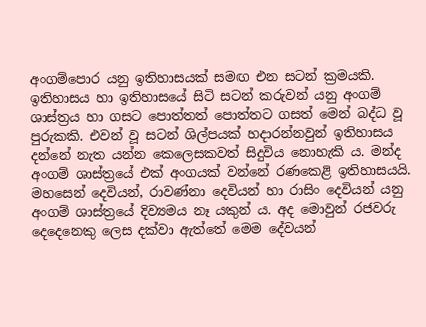අංගම්පොර යනු ඉතිහාසයක් සමඟ එන සටන් ක්‍රමයකි. ඉතිහාසය හා ඉතිහාසයේ සිටි සටන් කරුවන් යනු අංගම් ශාස්ත්‍රය හා ගසට පොත්තත් පොත්තට ගසත් මෙන් බද්ධ වූ පුරුකකි. එවන් වූ සටන් ශිල්පයක් හදාරන්නවුන් ඉතිහාසය දන්නේ නැත යන්න කෙලෙසකවත් සිදුවිය නොහැකි ය. මන්ද අංගම් ශාස්ත්‍රයේ එක් අංගයක් වන්නේ රණකෙළි ඉතිහාසයයි. මහසෙන් දෙවියන්, රාවණ්නා දෙවියන් හා රාසිං දෙවියන් යනු අංගම් ශාස්ත්‍රයේ දිව්‍යමය නෑ යකුන් ය. අද මොවුන් රජවරු දෙදෙනෙකු ලෙස දක්වා ඇත්තේ මෙම දේවයන්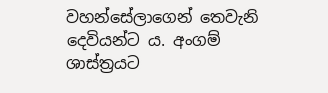වහන්සේලාගෙන් තෙවැනි දෙවියන්ට ය. අංගම් ශාස්ත්‍රයට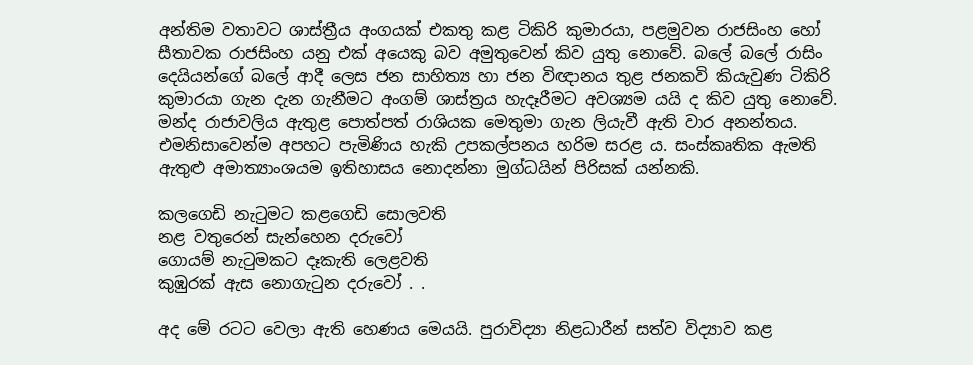අන්තිම වතාවට ශාස්ත්‍රීය අංගයක් එකතු කළ ටිකිරි කුමාරයා, පළමුවන රාජසිංහ හෝ සීතාවක රාජසිංහ යනු එක් අයෙකු බව අමුතුවෙන් කිව යුතු නොවේ. බලේ බලේ රාසිං දෙයියන්ගේ බලේ ආදී ලෙස ජන සාහිත්‍ය හා ජන විඥානය තුළ ජනකවි කියැවුණ ටිකිරි කුමාරයා ගැන දැන ගැනීමට අංගම් ශාස්ත්‍රය හැදෑරීමට අවශ්‍යම යයි ද කිව යුතු නොවේ. මන්ද රාජාවලිය ඇතුළ පොත්පත් රාශියක මෙතුමා ගැන ලියැවී ඇති වාර අනන්තය.  එමනිසාවෙන්ම අපහට පැමිණිය හැකි උපකල්පනය හරිම සරළ ය. සංස්කෘතික ඇමති ඇතුළු අමාත්‍යාංශයම ඉතිහාසය නොදන්නා මුග්ධයින් පිරිසක් යන්නකි.

කලගෙඩි නැටුමට කළගෙඩි සොලවති
නළ වතුරෙන් සැන්හෙන දරුවෝ
ගොයම් නැටුමකට දෑකැති ලෙළවති
කුඹුරක් ඇස නොගැටුන දරුවෝ . .

අද මේ රටට වෙලා ඇති හෙණය මෙයයි. පුරාවිද්‍යා නිළධාරීන් සත්ව විද්‍යාව කළ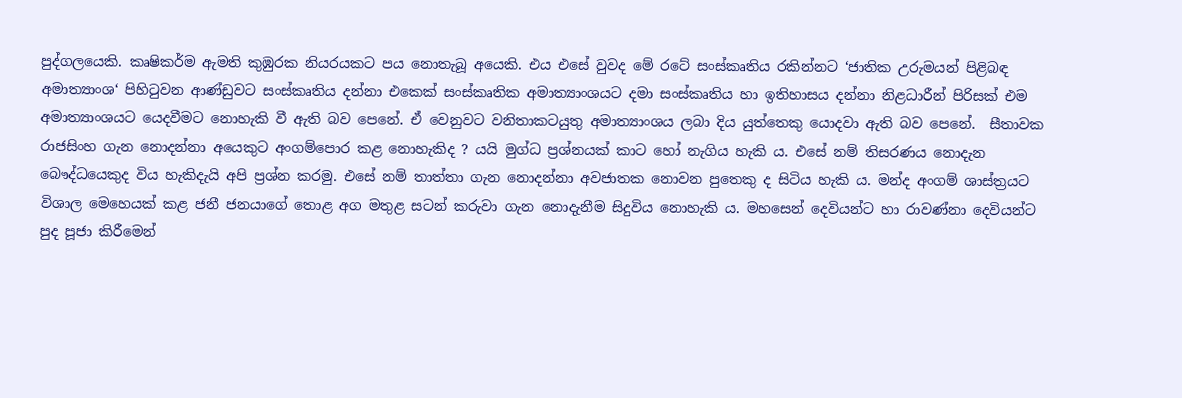පුද්ගලයෙකි. කෘෂිකර්ම ඇමති කුඹුරක නියරයකට පය නොතැබූ අයෙකි. එය එසේ වුවද මේ රටේ සංස්කෘතිය රකින්නට ‘ජාතික උරුමයන් පිළිබඳ අමාත්‍යාංශ‘ පිහිටුවන ආණ්ඩුවට සංස්කෘතිය දන්නා එකෙක් සංස්කෘතික අමාත්‍යාංශයට දමා සංස්කෘතිය හා ඉතිහාසය දන්නා නිළධාරීන් පිරිසක් එම අමාත්‍යාංශයට යෙදවීමට නොහැකි වී ඇති බව පෙනේ. ඒ වෙනුවට වනිතාකටයුතු අමාත්‍යාංශය ලබා දිය යුත්තෙකු යොදවා ඇති බව පෙනේ.  සීතාවක රාජසිංහ ගැන නොදන්නා අයෙකුට අංගම්පොර කළ නොහැකිද ? යයි මුග්ධ ප්‍රශ්නයක් කාට හෝ නැගිය හැකි ය. එසේ නම් තිසරණය නොදැන බෞද්ධයෙකුද විය හැකිදැයි අපි ප්‍රශ්න කරමු. එසේ නම් තාත්තා ගැන නොදන්නා අවජාතක නොවන පුතෙකු ද සිටිය හැකි ය. මන්ද අංගම් ශාස්ත්‍රයට විශාල මෙහෙයක් කළ ජනී ජනයාගේ තොළ අග මතුළ සටන් කරුවා ගැන නොදැනීම සිදුවිය නොහැකි ය. මහසෙන් දෙවියන්ට හා රාවණ්නා දෙවියන්ට පුද පූජා කිරීමෙන්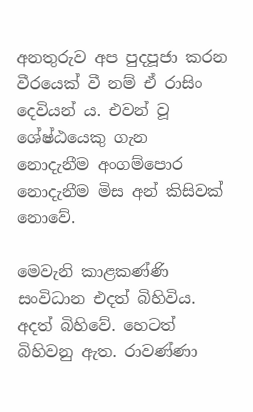අනතුරුව අප පුදපූජා කරන වීරයෙක් වී නම් ඒ රාසිං දෙවියන් ය. එවන් වූ ශේෂ්ඨයෙකු ගැන නොදැනීම අංගම්පොර නොදැනීම මිස අන් කිසිවක් නොවේ.

මෙවැනි කාළකණ්ණි සංවිධාන එදත් බිහිවිය. අදත් බිහිවේ. හෙටත් බිහිවනු ඇත. රාවණ්ණා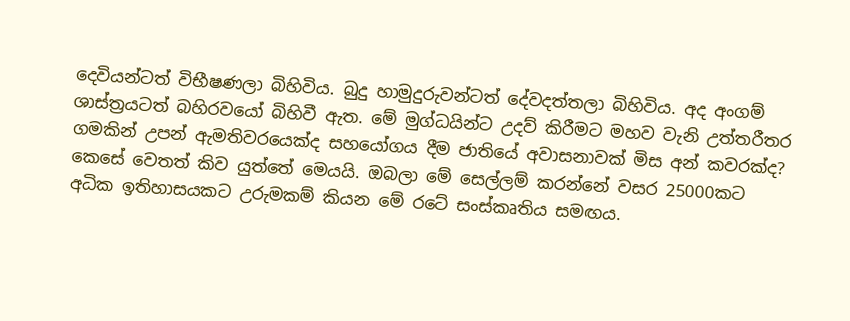දෙවියන්ටත් විභීෂණලා බිහිවිය. බුදු හාමුදුරුවන්ටත් දේවදත්තලා බිහිවිය. අද අංගම් ශාස්ත්‍රයටත් බහිරවයෝ බිහිවී ඇත. මේ මුග්ධයින්ට උදව් කිරීමට මහව වැනි උත්තරීතර ගමකින් උපන් ඇමතිවරයෙක්ද සහයෝගය දීම ජාතියේ අවාසනාවක් මිස අන් කවරක්ද? කෙසේ වෙතත් කිව යුත්තේ මෙයයි. ඔබලා මේ සෙල්ලම් කරන්නේ වසර 25000කට අධික ඉතිහාසයකට උරුමකම් කියන මේ රටේ සංස්කෘතිය සමඟය.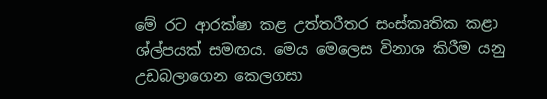මේ රට ආරක්ෂා කළ උත්තරීතර සංස්කෘතික කළා ශ්ල්පයක් සමඟය. මෙය මෙලෙස විනාශ කිරීම යනු උඩබලාගෙන කෙලගසා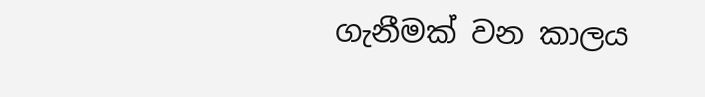ගැනීමක් වන කාලය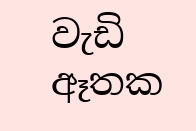වැඩි ඈතක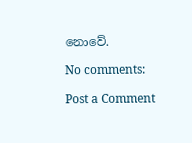නොවේ.

No comments:

Post a Comment